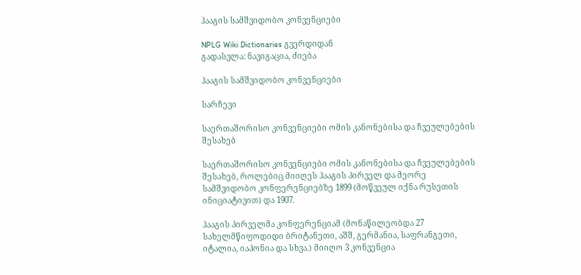ჰააგის სამშვიდობო კონვენციები

NPLG Wiki Dictionaries გვერდიდან
გადასვლა: ნავიგაცია, ძიება

ჰააგის სამშვიდობო კონვენციები

სარჩევი

საერთაშორისო კონვენციები ომის კანონებისა და ჩვეულებების შესახებ

საერთაშორისო კონვენციები ომის კანონებისა და ჩვეულებების შესახებ, როლებიც მიიღეს ჰააგის პირველ და მეორე სამშვიდობო კონფერენციებზე 1899 (მოწვეულ იქნა რუსეთის ინიციატივით) და 1907.

ჰააგის პირველმა კონფერენციამ (მონაწილეობდა 27 სახელმწიფოდიდი ბრიტანეთი, აშშ, გერმანია, საფრანგეთი, იტალია, იაპონია და სხვა.) მიიღო 3 კონვენცია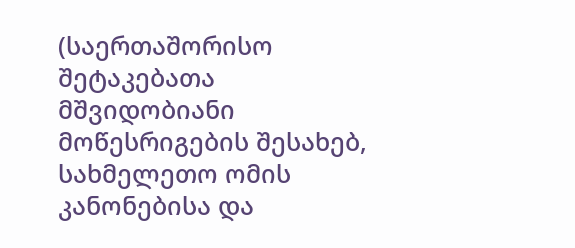(საერთაშორისო შეტაკებათა მშვიდობიანი მოწესრიგების შესახებ, სახმელეთო ომის კანონებისა და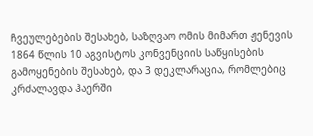ჩვეულებების შესახებ, საზღვაო ომის მიმართ ჟენევის 1864 წლის 10 აგვისტოს კონვენციის საწყისების გამოყენების შესახებ, და 3 დეკლარაცია, რომლებიც კრძალავდა ჰაერში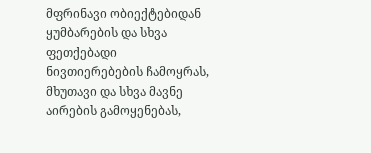მფრინავი ობიექტებიდან ყუმბარების და სხვა ფეთქებადი ნივთიერებების ჩამოყრას, მხუთავი და სხვა მავნე აირების გამოყენებას,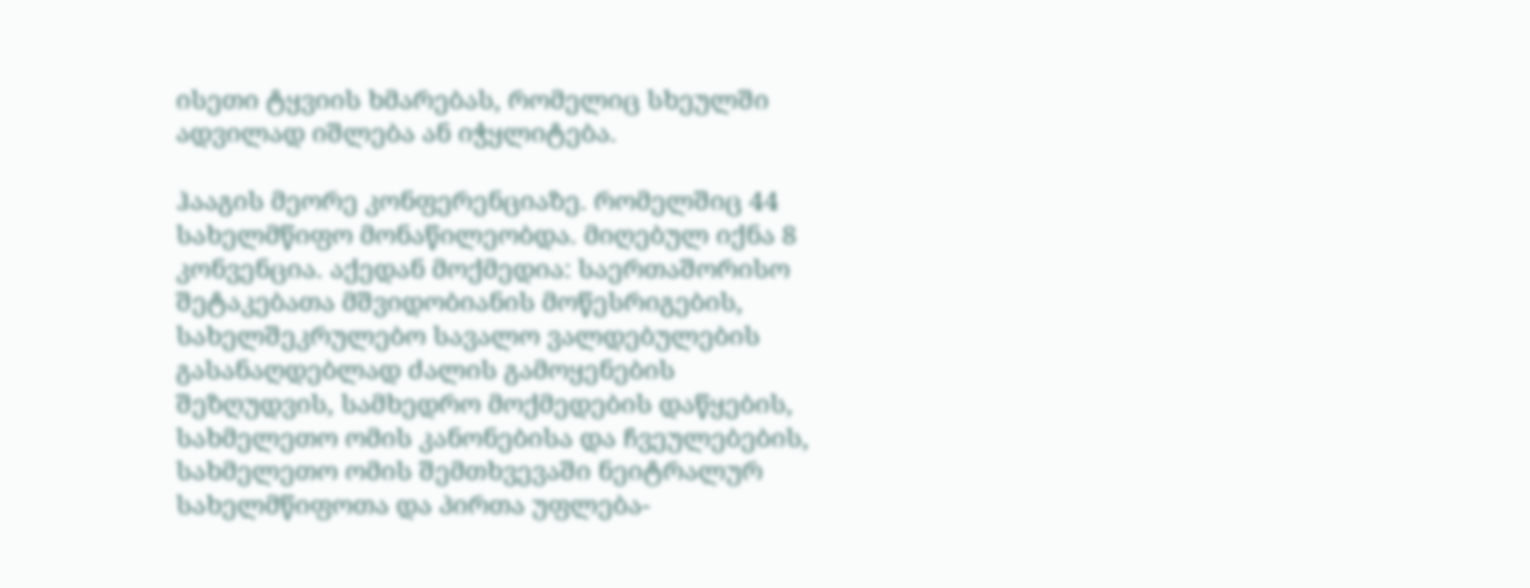ისეთი ტყვიის ხმარებას, რომელიც სხეულში ადვილად იშლება ან იჭყლიტება.

ჰააგის მეორე კონფერენციაზე. რომელშიც 44 სახელმწიფო მონაწილეობდა. მიღებულ იქნა 8 კონვენცია. აქედან მოქმედია: საერთაშორისო შეტაკებათა მშვიდობიანის მოწესრიგების, სახელშეკრულებო სავალო ვალდებულების გასანაღდებლად ძალის გამოყენების შეზღუდვის, სამხედრო მოქმედების დაწყების, სახმელეთო ომის კანონებისა და ჩვეულებების, სახმელეთო ომის შემთხვევაში ნეიტრალურ სახელმწიფოთა და პირთა უფლება-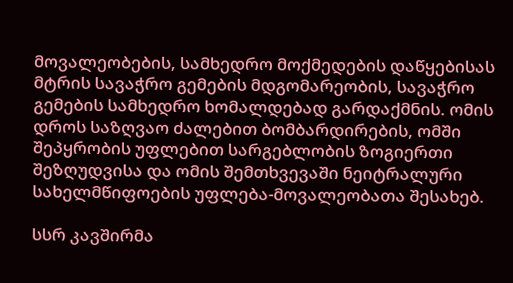მოვალეობების, სამხედრო მოქმედების დაწყებისას მტრის სავაჭრო გემების მდგომარეობის, სავაჭრო გემების სამხედრო ხომალდებად გარდაქმნის. ომის დროს საზღვაო ძალებით ბომბარდირების, ომში შეპყრობის უფლებით სარგებლობის ზოგიერთი შეზღუდვისა და ომის შემთხვევაში ნეიტრალური სახელმწიფოების უფლება-მოვალეობათა შესახებ.

სსრ კავშირმა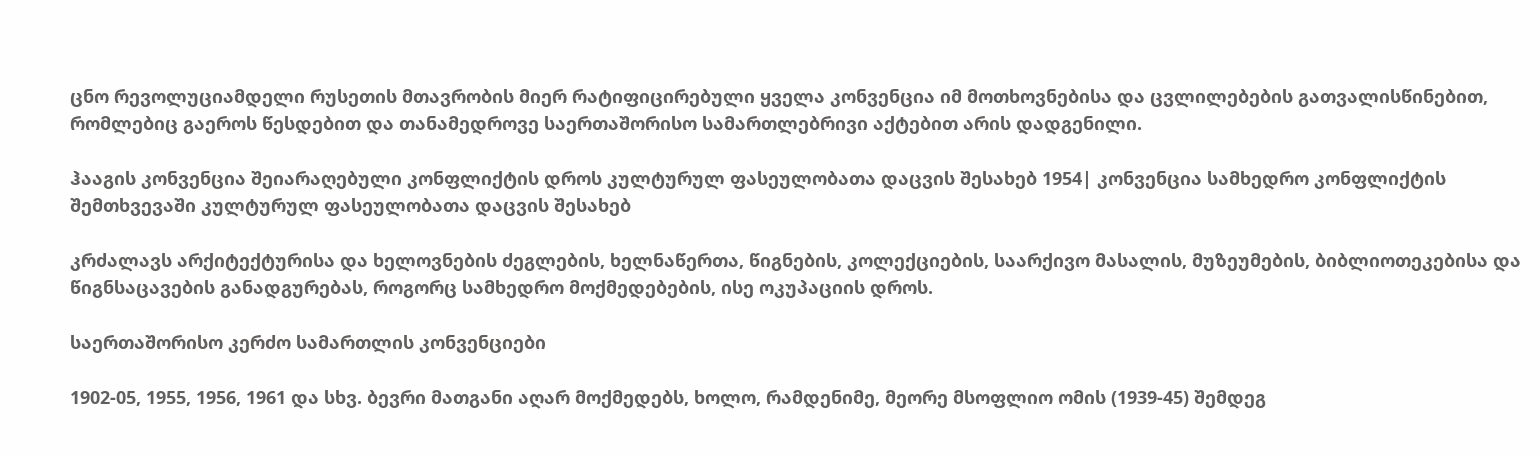ცნო რევოლუციამდელი რუსეთის მთავრობის მიერ რატიფიცირებული ყველა კონვენცია იმ მოთხოვნებისა და ცვლილებების გათვალისწინებით, რომლებიც გაეროს წესდებით და თანამედროვე საერთაშორისო სამართლებრივი აქტებით არის დადგენილი.

ჰააგის კონვენცია შეიარაღებული კონფლიქტის დროს კულტურულ ფასეულობათა დაცვის შესახებ 1954| კონვენცია სამხედრო კონფლიქტის შემთხვევაში კულტურულ ფასეულობათა დაცვის შესახებ

კრძალავს არქიტექტურისა და ხელოვნების ძეგლების, ხელნაწერთა, წიგნების, კოლექციების, საარქივო მასალის, მუზეუმების, ბიბლიოთეკებისა და წიგნსაცავების განადგურებას, როგორც სამხედრო მოქმედებების, ისე ოკუპაციის დროს.

საერთაშორისო კერძო სამართლის კონვენციები

1902-05, 1955, 1956, 1961 და სხვ. ბევრი მათგანი აღარ მოქმედებს, ხოლო, რამდენიმე, მეორე მსოფლიო ომის (1939-45) შემდეგ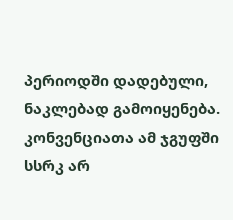პერიოდში დადებული, ნაკლებად გამოიყენება. კონვენციათა ამ ჯგუფში სსრკ არ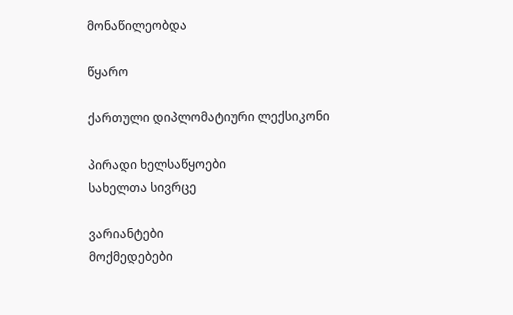მონაწილეობდა

წყარო

ქართული დიპლომატიური ლექსიკონი

პირადი ხელსაწყოები
სახელთა სივრცე

ვარიანტები
მოქმედებები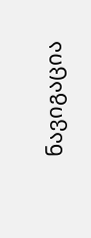ნავიგაცია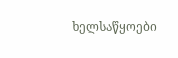ხელსაწყოები